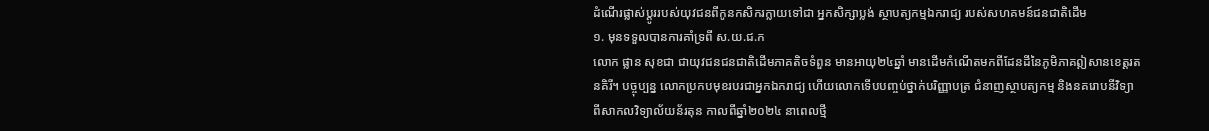ដំណើរផ្លាស់ប្តូររបស់យុវជនពីកូនកសិករក្លាយទៅជា អ្នកសិក្សាប្លង់ ស្ថាបត្យកម្មឯករាជ្យ របស់សហគមន៍ជនជាតិដើម
១. មុនទទួលបានការគាំទ្រពី ស.យ.ជ.ក
លោក ផ្លាន សុខជា ជាយុវជនជនជាតិដើមភាគតិចទំពួន មានអាយុ២៤ឆ្នាំ មានដើមកំណើតមកពីដែនដីនៃភូមិភាគឦសានខេត្តរតនគិរី។ បច្ចុប្បន្ន លោកប្រកបមុខរបរជាអ្នកឯករាជ្យ ហើយលោកទើបបញ្ចប់ថ្នាក់បរិញ្ញាបត្រ ជំនាញស្ថាបត្យកម្ម និងនគរោបនីវិទ្យា ពីសាកលវិទ្យាល័យន័រតុន កាលពីឆ្នាំ២០២៤ នាពេលថ្មី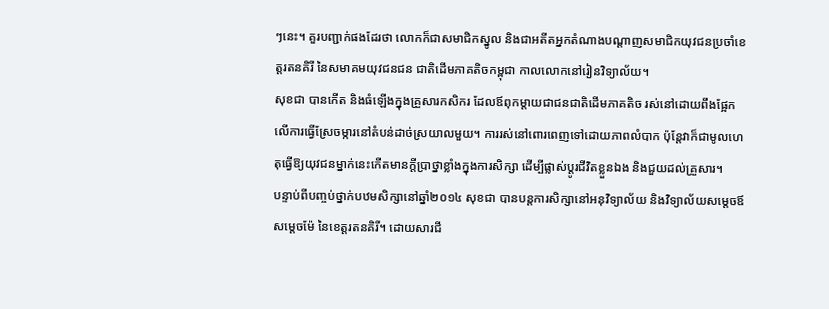ៗនេះ។ គួរបញ្ជាក់ផងដែរថា លោកក៏ជាសមាជិកស្នូល និងជាអតីតអ្នកតំណាងបណ្តាញសមាជិកយុវជនប្រចាំខេត្ដរតនគិរី នៃសមាគមយុវជនជន ជាតិដើមភាគតិចកម្ពុជា កាលលោកនៅរៀនវិទ្យាល័យ។
សុខជា បានកើត និងធំឡើងក្នុងគ្រួសារកសិករ ដែលឪពុកម្តាយជាជនជាតិដើមភាគតិច រស់នៅដោយពឹងផ្អែកលើការធ្វើស្រែចម្ការនៅតំបន់ដាច់ស្រយាលមួយ។ ការរស់នៅពោរពេញទៅដោយភាពលំបាក ប៉ុន្តែវាក៏ជាមូលហេតុធ្វើឱ្យយុវជនម្នាក់នេះកើតមានក្តីប្រាថ្នាខ្លាំងក្នុងការសិក្សា ដើម្បីផ្លាស់ប្តូរជីវិតខ្លួនឯង និងជួយដល់គ្រួសារ។
បន្ទាប់ពីបញ្ចប់ថ្នាក់បឋមសិក្សានៅឆ្នាំ២០១៤ សុខជា បានបន្តការសិក្សានៅអនុវិទ្យាល័យ និងវិទ្យាល័យសម្តេចឪ សម្តេចម៉ែ នៃខេត្តរតនគិរី។ ដោយសារជី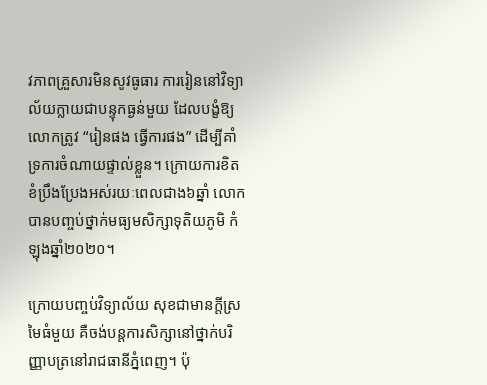វភាពគ្រួសារមិនសូវធូធារ ការរៀននៅវិទ្យាល័យក្លាយជាបន្ទុកធ្ងន់មួយ ដែលបង្ខំឱ្យលោកត្រូវ “រៀនផង ធ្វើការផង” ដើម្បីគាំទ្រការចំណាយផ្ទាល់ខ្លួន។ ក្រោយការខិតខំប្រឹងប្រែងអស់រយៈពេលជាង៦ឆ្នាំ លោកបានបញ្ចប់ថ្នាក់មធ្យមសិក្សាទុតិយភូមិ កំឡុងឆ្នាំ២០២០។

ក្រោយបញ្ចប់វិទ្យាល័យ សុខជាមានក្តីស្រមៃធំមួយ គឺចង់បន្តការសិក្សានៅថ្នាក់បរិញ្ញាបត្រនៅរាជធានីភ្នំពេញ។ ប៉ុ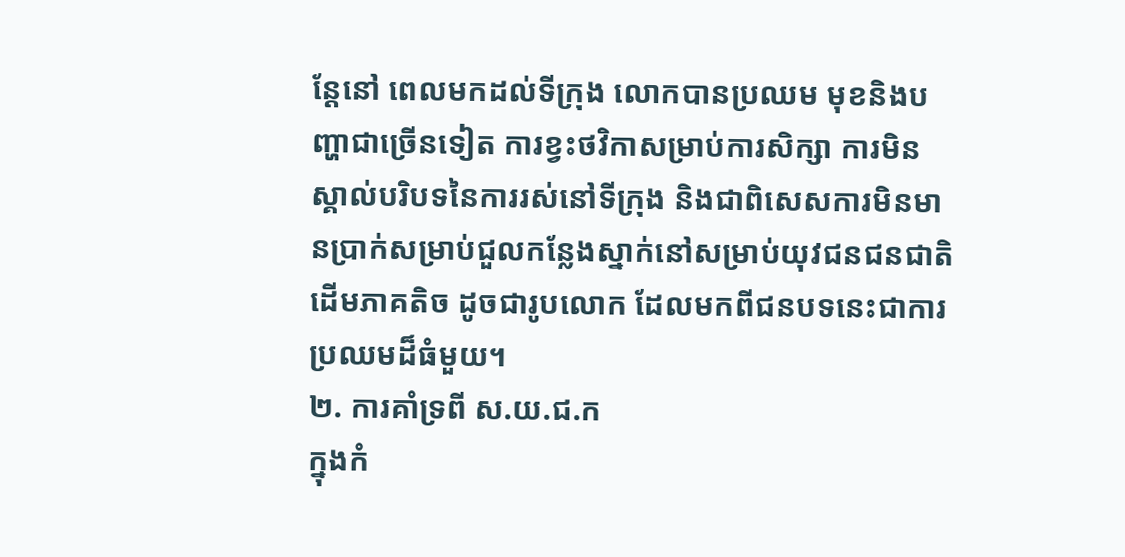ន្តែនៅ ពេលមកដល់ទីក្រុង លោកបានប្រឈម មុខនិងបញ្ហាជាច្រើនទៀត ការខ្វះថវិកាសម្រាប់ការសិក្សា ការមិនស្គាល់បរិបទនៃការរស់នៅទីក្រុង និងជាពិសេសការមិនមានប្រាក់សម្រាប់ជួលកន្លែងស្នាក់នៅសម្រាប់យុវជនជនជាតិដើមភាគតិច ដូចជារូបលោក ដែលមកពីជនបទនេះជាការប្រឈមដ៏ធំមួយ។
២. ការគាំទ្រពី ស.យ.ជ.ក
ក្នុងកំ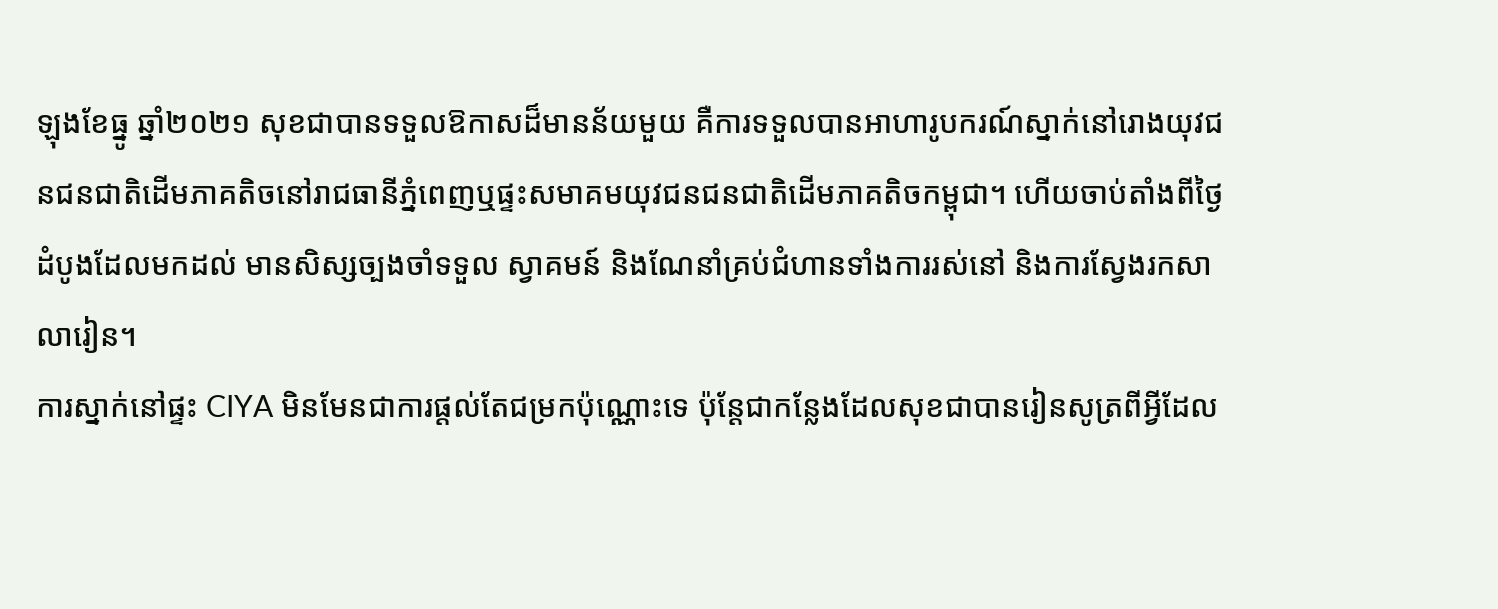ឡុងខែធ្នូ ឆ្នាំ២០២១ សុខជាបានទទួលឱកាសដ៏មានន័យមួយ គឺការទទួលបានអាហារូបករណ៍ស្នាក់នៅរោងយុវជនជនជាតិដើមភាគតិចនៅរាជធានីភ្នំពេញឬផ្ទះសមាគមយុវជនជនជាតិដើមភាគតិចកម្ពុជា។ ហើយចាប់តាំងពីថ្ងៃដំបូងដែលមកដល់ មានសិស្សច្បងចាំទទួល ស្វាគមន៍ និងណែនាំគ្រប់ជំហានទាំងការរស់នៅ និងការស្វែងរកសាលារៀន។
ការស្នាក់នៅផ្ទះ CIYA មិនមែនជាការផ្តល់តែជម្រកប៉ុណ្ណោះទេ ប៉ុន្តែជាកន្លែងដែលសុខជាបានរៀនសូត្រពីអ្វីដែល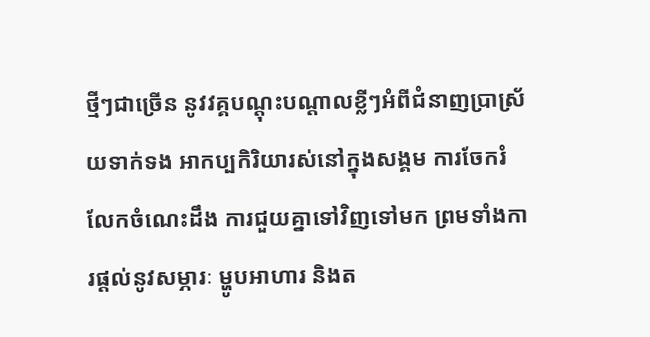ថ្មីៗជាច្រើន នូវវគ្គបណ្តុះបណ្តាលខ្លីៗអំពីជំនាញប្រាស្រ័យទាក់ទង អាកប្បកិរិយារស់នៅក្នុងសង្គម ការចែករំលែកចំណេះដឹង ការជួយគ្នាទៅវិញទៅមក ព្រមទាំងការផ្តល់នូវសម្ភារៈ ម្ហូបអាហារ និងត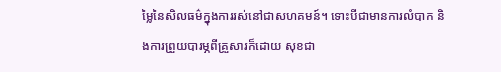ម្លៃនៃសិលធម៌ក្នុងការរស់នៅជាសហគមន៍។ ទោះបីជាមានការលំបាក និងការព្រួយបារម្ភពីគ្រួសារក៏ដោយ សុខជា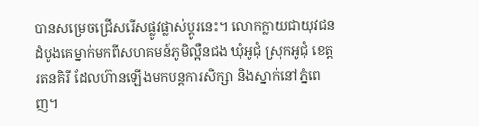បានសម្រេចជ្រើសរើសផ្លូវផ្លាស់ប្តូរនេះ។ លោកក្លាយជាយុវជនដំបូងគេម្នាក់មកពីសហគមន៍ភូមិល្អឺនជង ឃុំអូជុំ ស្រុកអូជុំ ខេត្តរតនគិរី ដែលហ៊ានឡើងមកបន្តការសិក្សា និងស្នាក់នៅភ្នំពេញ។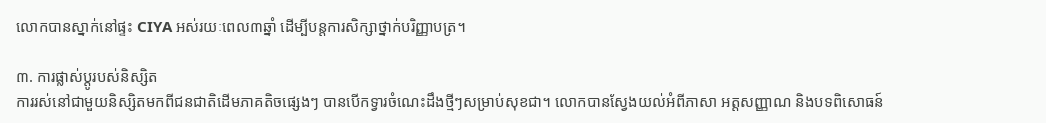លោកបានស្នាក់នៅផ្ទះ CIYA អស់រយៈពេល៣ឆ្នាំ ដើម្បីបន្តការសិក្សាថ្នាក់បរិញ្ញាបត្រ។

៣. ការផ្លាស់ប្តូរបស់និស្សិត
ការរស់នៅជាមួយនិស្សិតមកពីជនជាតិដើមភាគតិចផ្សេងៗ បានបើកទ្វារចំណេះដឹងថ្មីៗសម្រាប់សុខជា។ លោកបានស្វែងយល់អំពីភាសា អត្តសញ្ញាណ និងបទពិសោធន៍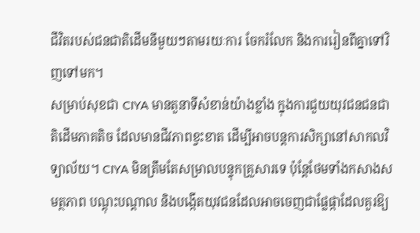ជីវិតរបស់ជនជាតិដើមនីមួយៗតាមរយៈការ ចែករំលែក និងការរៀនពីគ្នាទៅវិញទៅមក។
សម្រាប់សុខជា CIYA មានតួនាទីសំខាន់យ៉ាងខ្លាំង ក្នុងការជួយយុវជនជនជាតិដើមភាគតិច ដែលមានជីវភាពខ្វះខាត ដើម្បីអាចបន្តការសិក្សានៅសាកលវិទ្យាល័យ។ CIYA មិនត្រឹមតែសម្រាលបន្ទុកគ្រួសារទេ ប៉ុន្តែថែមទាំងកសាងសមត្ថភាព បណ្តុះបណ្តាល និងបង្កើតយុវជនដែលអាចចេញជាផ្លែផ្កាដែលគួរឱ្យ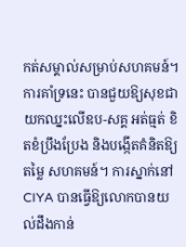កត់សម្គាល់សម្រាប់សហគមន៍។
ការគាំទ្រនេះ បានជួយឱ្យសុខជាយកឈ្នះលើឧប-សគ្គ អត់ធ្មត់ ខិតខំប្រឹងប្រែង និងបង្កើតគំនិតឱ្យតម្លៃ សហគមន៍។ ការស្នាក់នៅCIYA បានធ្វើឱ្យលោកបានយល់ដឹងកាន់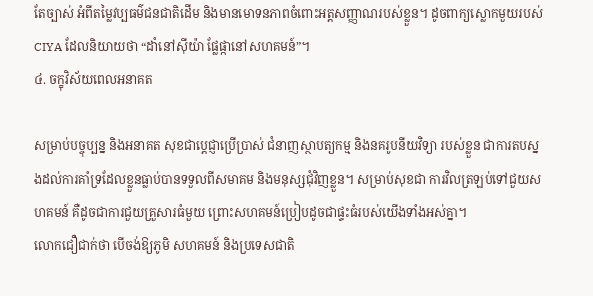តែច្បាស់ អំពីតម្លៃវប្បធម៌ជនជាតិដើម និងមានមោទនភាពចំពោះអត្តសញ្ញាណរបស់ខ្លួន។ ដូចពាក្យស្លោកមួយរបស់ CIYA ដែលនិយាយថា “ដាំនៅស៊ីយ៉ា ផ្លែផ្កានៅសហគមន៍”។
៤. ចក្ខុវិស័យពេលអនាគត

សម្រាប់បច្ចុប្បន្ន និងអនាគត សុខជាប្តេជ្ញាប្រើប្រាស់ ជំនាញស្ថាបត្យកម្ម និងនគរូបនីយវិទ្យា របស់ខ្លួន ជាការតបស្នងដល់ការគាំទ្រដែលខ្លួនធ្លាប់បានទទួលពីសមាគម និងមនុស្សជុំវិញខ្លួន។ សម្រាប់សុខជា ការវិលត្រឡប់ទៅជួយសហគមន៍ គឺដូចជាការជួយគ្រួសារធំមួយ ព្រោះសហគមន៍ប្រៀបដូចជាផ្ទះធំរបស់យើងទាំងអស់គ្នា។
លោកជឿជាក់ថា បើចង់ឱ្យភូមិ សហគមន៍ និងប្រទេសជាតិ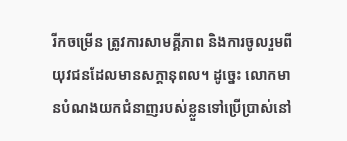រីកចម្រើន ត្រូវការសាមគ្គីភាព និងការចូលរួមពីយុវជនដែលមានសក្ដានុពល។ ដូច្នេះ លោកមានបំណងយកជំនាញរបស់ខ្លួនទៅប្រើប្រាស់នៅ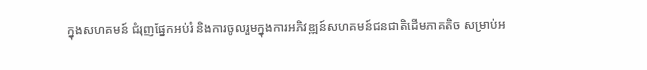ក្នុងសហគមន៍ ជំរុញផ្នែកអប់រំ និងការចូលរួមក្នុងការអភិវឌ្ឍន៍សហគមន៍ជនជាតិដើមភាគតិច សម្រាប់អ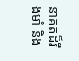នាគតដ៏រឹងមាំ និង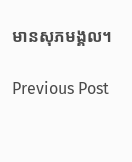មានសុភមង្គល។

Previous Post